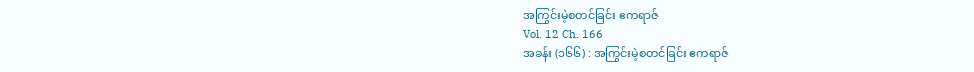အကြွင်းမဲ့စတင်ခြင်း ဧကရာဇ်
Vol. 12 Ch. 166
အခန်း (၁၆၆) : အကြွင်းမဲ့စတင်ခြင်း ဧကရာဇ်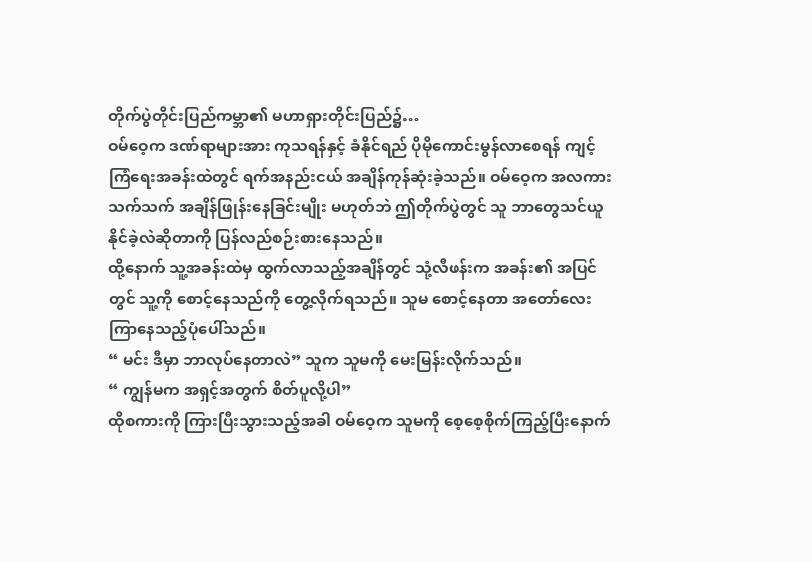တိုက်ပွဲတိုင်းပြည်ကမ္ဘာ၏ မဟာရှားတိုင်းပြည်၌…
ဝမ်ဝေ့က ဒဏ်ရာများအား ကုသရန်နှင့် ခံနိုင်ရည် ပိုမိုကောင်းမွန်လာစေရန် ကျင့်ကြံရေးအခန်းထဲတွင် ရက်အနည်းငယ် အချိန်ကုန်ဆုံးခဲ့သည်။ ဝမ်ဝေ့က အလကားသက်သက် အချိန်ဖြုန်းနေခြင်းမျိုး မဟုတ်ဘဲ ဤတိုက်ပွဲတွင် သူ ဘာတွေသင်ယူနိုင်ခဲ့လဲဆိုတာကို ပြန်လည်စဉ်းစားနေသည်။
ထို့နောက် သူ့အခန်းထဲမှ ထွက်လာသည့်အချိန်တွင် သုံ့လီဖန်းက အခန်း၏ အပြင်တွင် သူ့ကို စောင့်နေသည်ကို တွေ့လိုက်ရသည်။ သူမ စောင့်နေတာ အတော်လေးကြာနေသည့်ပုံပေါ်သည်။
“ မင်း ဒီမှာ ဘာလုပ်နေတာလဲ” သူက သူမကို မေးမြန်းလိုက်သည်။
“ ကျွန်မက အရှင့်အတွက် စိတ်ပူလို့ပါ”
ထိုစကားကို ကြားပြီးသွားသည့်အခါ ဝမ်ဝေ့က သူမကို စေ့စေ့စိုက်ကြည့်ပြီးနောက်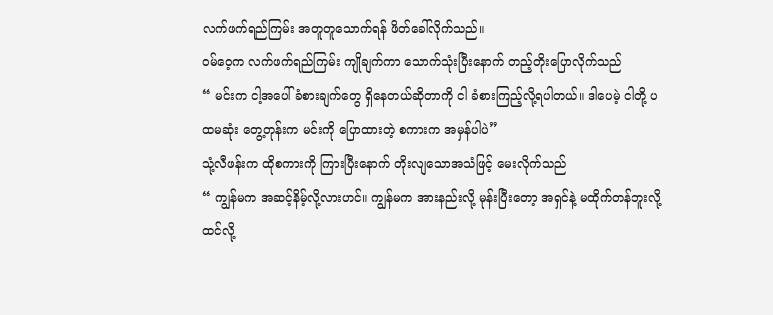လက်ဖက်ရည်ကြမ်း အတူတူသောက်ရန် ဖိတ်ခေါ်လိုက်သည်။
ဝမ်ဝေ့က လက်ဖက်ရည်ကြမ်း ကျိုချက်ကာ သောက်သုံးပြီးနောက် တည့်တိုးပြောလိုက်သည်
“ မင်းက ငါ့အပေါ် ခံစားချက်တွေ ရှိနေတယ်ဆိုတာကို ငါ ခံစားကြည့်လို့ရပါတယ်။ ဒါပေမဲ့ ငါတို့ ပထမဆုံး တွေ့တုန်းက မင်းကို ပြောထားတဲ့ စကားက အမှန်ပါပဲ”
သုံ့လီဖန်းက ထိုစကားကို ကြားပြီးနောက် တိုးလျသောအသံဖြင့် မေးလိုက်သည်
“ ကျွန်မက အဆင့်နိမ့်လို့လားဟင်။ ကျွန်မက အားနည်းလို့ မုန်းပြီးတော့ အရှင်နဲ့ မထိုက်တန်ဘူးလို့ ထင်လို့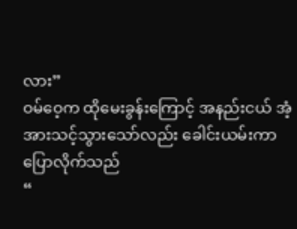လား”
ဝမ်ဝေ့က ထိုမေးခွန်းကြောင့် အနည်းငယ် အံ့အားသင့်သွားသော်လည်း ခေါင်းယမ်းကာ ပြောလိုက်သည်
“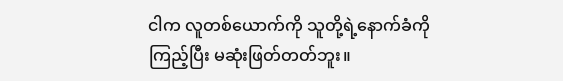ငါက လူတစ်ယောက်ကို သူတို့ရဲ့နောက်ခံကိုကြည့်ပြီး မဆုံးဖြတ်တတ်ဘူး။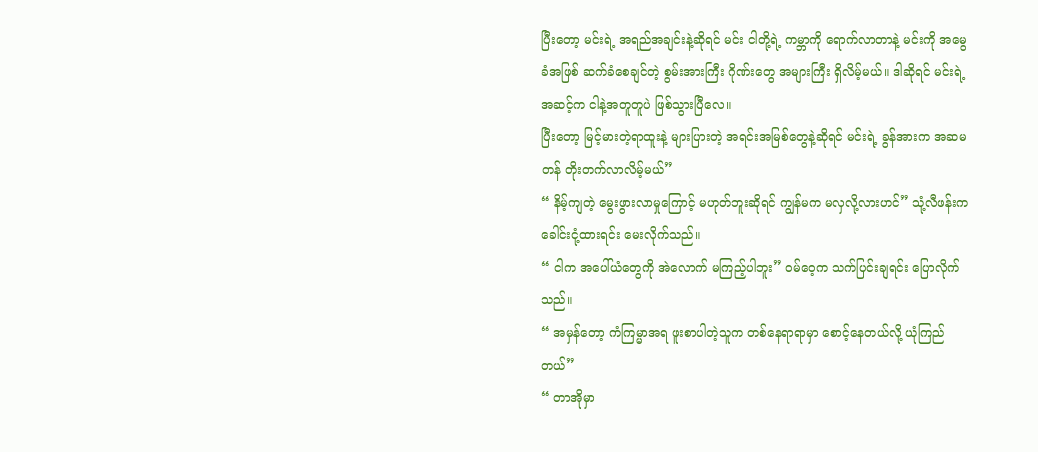ပြီးတော့ မင်းရဲ့ အရည်အချင်းနဲ့ဆိုရင် မင်း ငါတို့ရဲ့ ကမ္ဘာကို ရောက်လာတာနဲ့ မင်းကို အမွေခံအဖြစ် ဆက်ခံစေချင်တဲ့ စွမ်းအားကြီး ဂိုဏ်းတွေ အများကြီး ရှိလိမ့်မယ်။ ဒါဆိုရင် မင်းရဲ့ အဆင့်က ငါနဲ့အတူတူပဲ ဖြစ်သွားပြီလေ။
ပြီးတော့ မြင့်မားတဲ့ရာထူးနဲ့ များပြားတဲ့ အရင်းအမြစ်တွေနဲ့ဆိုရင် မင်းရဲ့ ခွန်အားက အဆမတန် တိုးတက်လာလိမ့်မယ်”
“ နိမ့်ကျတဲ့ မွေးဖွားလာမှုကြောင့် မဟုတ်ဘူးဆိုရင် ကျွန်မက မလှလို့လားဟင်” သုံ့လီဖန်းက ခေါင်းငုံ့ထားရင်း မေးလိုက်သည်။
“ ငါက အပေါ်ယံတွေကို အဲလောက် မကြည့်ပါဘူး” ဝမ်ဝေ့က သက်ပြင်းချရင်း ပြောလိုက်သည်။
“ အမှန်တော့ ကံကြမ္မာအရ ဖူးစာပါတဲ့သူက တစ်နေရာရာမှာ စောင့်နေတယ်လို့ ယုံကြည်တယ်”
“ တာအိုမှာ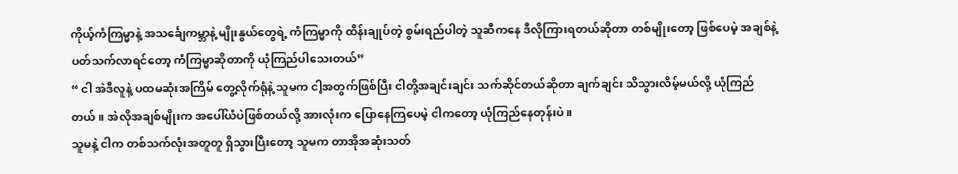ကိုယ့်ကံကြမ္မာနဲ့ အသင်္ချေကမ္ဘာနဲ့ မျိုးနွယ်တွေရဲ့ ကံကြမ္မာကို ထိန်းချုပ်တဲ့ စွမ်းရည်ပါတဲ့ သူဆီကနေ ဒီလိုကြားရတယ်ဆိုတာ တစ်မျိုးတော့ ဖြစ်ပေမဲ့ အချစ်နဲ့ ပတ်သက်လာရင်တော့ ကံကြမ္မာဆိုတာကို ယုံကြည်ပါသေးတယ်”
“ ငါ အဲဒီလူနဲ့ ပထမဆုံးအကြိမ် တွေ့လိုက်ရုံနဲ့ သူမက ငါ့အတွက်ဖြစ်ပြီး ငါတို့အချင်းချင်း သက်ဆိုင်တယ်ဆိုတာ ချက်ချင်း သိသွားလိမ့်မယ်လို့ ယုံကြည်တယ်။ အဲလိုအချစ်မျိုးက အပေါ်ယံပဲဖြစ်တယ်လို့ အားလုံးက ပြောနေကြပေမဲ့ ငါကတော့ ယုံကြည်နေတုန်းပဲ။
သူမနဲ့ ငါက တစ်သက်လုံးအတူတူ ရှိသွားပြီးတော့ သူမက တာအိုအဆုံးသတ်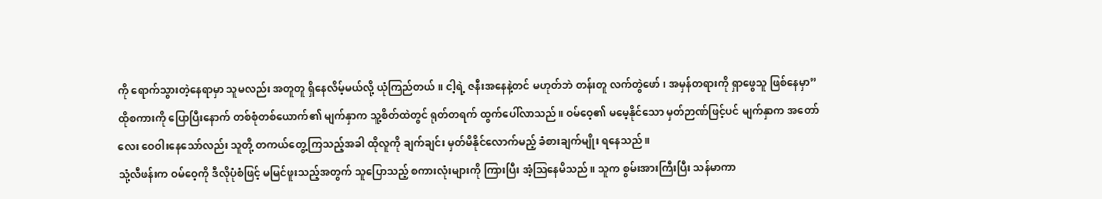ကို ရောက်သွားတဲ့နေရာမှာ သူမလည်း အတူတူ ရှိနေလိမ့်မယ်လို့ ယုံကြည်တယ်။ ငါ့ရဲ့ ဇနီးအနေနဲ့တင် မဟုတ်ဘဲ တန်းတူ လက်တွဲဖော်၊ အမှန်တရားကို ရှာဖွေသူ ဖြစ်နေမှာ”
ထိုစကားကို ပြောပြီးနောက် တစ်စုံတစ်ယောက်၏ မျက်နှာက သူ့စိတ်ထဲတွင် ရုတ်တရက် ထွက်ပေါ်လာသည်။ ဝမ်ဝေ့၏ မမေ့နိုင်သော မှတ်ဉာဏ်ဖြင့်ပင် မျက်နှာက အတော်လေး ဝေဝါးနေသော်လည်း သူတို့ တကယ်တွေ့ကြသည့်အခါ ထိုလူကို ချက်ချင်း မှတ်မိနိုင်လောက်မည့် ခံစားချက်မျိုး ရနေသည်။
သုံ့လီဖန်းက ဝမ်ဝေ့ကို ဒီလိုပုံစံဖြင့် မမြင်ဖူးသည့်အတွက် သူပြောသည့် စကားလုံးများကို ကြားပြီး အံ့ဩနေမိသည်။ သူက စွမ်းအားကြီးပြီး သန်မာကာ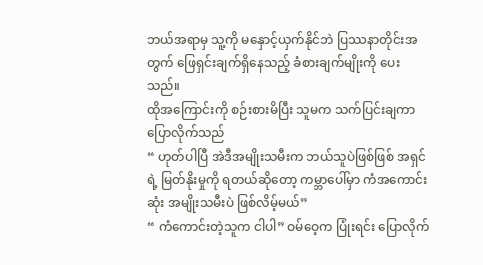ဘယ်အရာမှ သူ့ကို မနှောင့်ယှက်နိုင်ဘဲ ပြဿနာတိုင်းအတွက် ဖြေရှင်းချက်ရှိနေသည့် ခံစားချက်မျိုးကို ပေးသည်။
ထိုအကြောင်းကို စဉ်းစားမိပြီး သူမက သက်ပြင်းချကာ ပြောလိုက်သည်
“ ဟုတ်ပါပြီ အဲဒီအမျိုးသမီးက ဘယ်သူပဲဖြစ်ဖြစ် အရှင်ရဲ့ မြတ်နိုးမှုကို ရတယ်ဆိုတော့ ကမ္ဘာပေါ်မှာ ကံအကောင်းဆုံး အမျိုးသမီးပဲ ဖြစ်လိမ့်မယ်”
“ ကံကောင်းတဲ့သူက ငါပါ” ဝမ်ဝေ့က ပြုံးရင်း ပြောလိုက်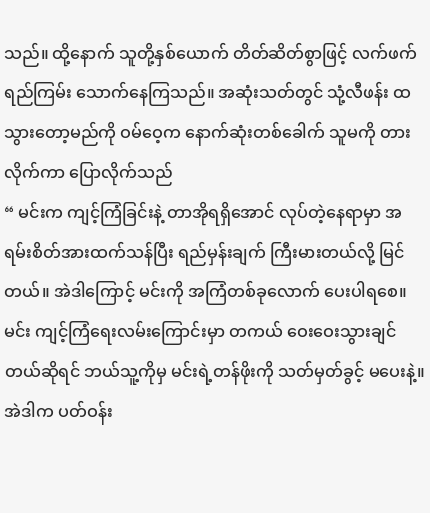သည်။ ထို့နောက် သူတို့နှစ်ယောက် တိတ်ဆိတ်စွာဖြင့် လက်ဖက်ရည်ကြမ်း သောက်နေကြသည်။ အဆုံးသတ်တွင် သုံ့လီဖန်း ထသွားတော့မည်ကို ဝမ်ဝေ့က နောက်ဆုံးတစ်ခေါက် သူမကို တားလိုက်ကာ ပြောလိုက်သည်
“ မင်းက ကျင့်ကြံခြင်းနဲ့ တာအိုရရှိအောင် လုပ်တဲ့နေရာမှာ အရမ်းစိတ်အားထက်သန်ပြီး ရည်မှန်းချက် ကြီးမားတယ်လို့ မြင်တယ်။ အဲဒါကြောင့် မင်းကို အကြံတစ်ခုလောက် ပေးပါရစေ။
မင်း ကျင့်ကြံရေးလမ်းကြောင်းမှာ တကယ် ဝေးဝေးသွားချင်တယ်ဆိုရင် ဘယ်သူ့ကိုမှ မင်းရဲ့တန်ဖိုးကို သတ်မှတ်ခွင့် မပေးနဲ့။ အဲဒါက ပတ်ဝန်း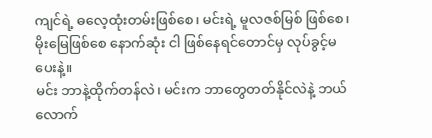ကျင်ရဲ့ ဓလေ့ထုံးတမ်းဖြစ်စေ၊ မင်းရဲ့ မူလဇစ်မြစ် ဖြစ်စေ၊ မိုးမြေဖြစ်စေ နောက်ဆုံး ငါ ဖြစ်နေရင်တောင်မှ လုပ်ခွင့်မပေးနဲ့။
မင်း ဘာနဲ့ထိုက်တန်လဲ၊ မင်းက ဘာတွေတတ်နိုင်လဲနဲ့ ဘယ်လောက်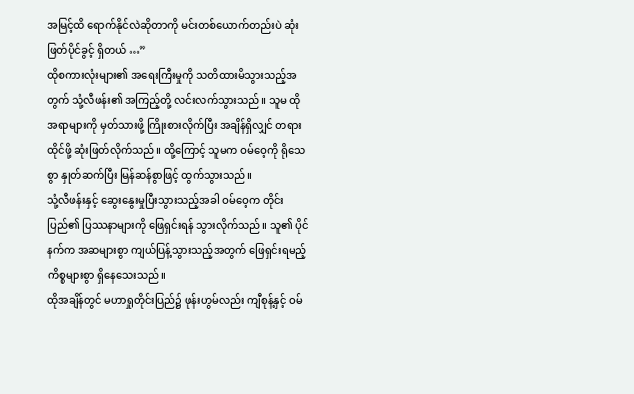အမြင့်ထိ ရောက်နိုင်လဲဆိုတာကို မင်းတစ်ယောက်တည်းပဲ ဆုံးဖြတ်ပိုင်ခွင့် ရှိတယ် …”
ထိုစကားလုံးများ၏ အရေးကြီးမှုကို သတိထားမိသွားသည့်အတွက် သုံ့လီဖန်း၏ အကြည့်တို့ လင်းလက်သွားသည်။ သူမ ထိုအရာများကို မှတ်သားဖို့ ကြိုးစားလိုက်ပြီး အချိန်ရှိလျှင် တရားထိုင်ဖို့ ဆုံးဖြတ်လိုက်သည်။ ထို့ကြောင့် သူမက ဝမ်ဝေ့ကို ရိုသေစွာ နှုတ်ဆက်ပြီး မြန်ဆန်စွာဖြင့် ထွက်သွားသည်။
သုံ့လီဖန်းနှင့် ဆွေးနွေးမှုပြီးသွားသည့်အခါ ဝမ်ဝေ့က တိုင်းပြည်၏ ပြဿနာများကို ဖြေရှင်းရန် သွားလိုက်သည်။ သူ၏ ပိုင်နက်က အဆများစွာ ကျယ်ပြန့်သွားသည့်အတွက် ဖြေရှင်းရမည့်ကိစ္စများစွာ ရှိနေသေးသည်။
ထိုအချိန်တွင် မဟာရှုတိုင်းပြည်၌ ဖုန်းဟွမ်လည်း ကျီစုန့်နှင့် ဝမ်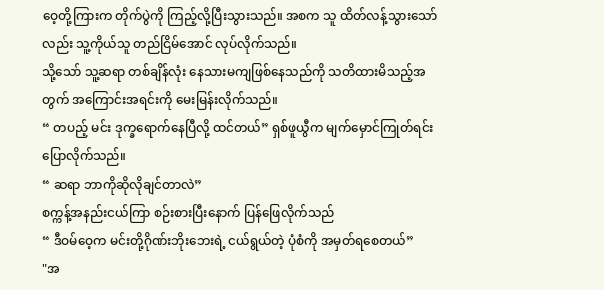ဝေ့တို့ကြားက တိုက်ပွဲကို ကြည့်လို့ပြီးသွားသည်။ အစက သူ ထိတ်လန့်သွားသော်လည်း သူ့ကိုယ်သူ တည်ငြိမ်အောင် လုပ်လိုက်သည်။
သို့သော် သူ့ဆရာ တစ်ချိန်လုံး နေသားမကျဖြစ်နေသည်ကို သတိထားမိသည့်အတွက် အကြောင်းအရင်းကို မေးမြန်းလိုက်သည်။
“ တပည့် မင်း ဒုက္ခရောက်နေပြီလို့ ထင်တယ်” ရှစ်ဖူယွီက မျက်မှောင်ကြုတ်ရင်း ပြောလိုက်သည်။
“ ဆရာ ဘာကိုဆိုလိုချင်တာလဲ”
စက္ကန့်အနည်းငယ်ကြာ စဉ်းစားပြီးနောက် ပြန်ဖြေလိုက်သည်
“ ဒီဝမ်ဝေ့က မင်းတို့ဂိုဏ်းဘိုးဘေးရဲ့ ငယ်ရွယ်တဲ့ ပုံစံကို အမှတ်ရစေတယ်”
"အ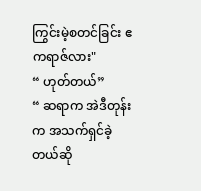ကြွင်းမဲ့စတင်ခြင်း ဧကရာဇ်လား"
“ ဟုတ်တယ်”
“ ဆရာက အဲဒီတုန်းက အသက်ရှင်ခဲ့တယ်ဆို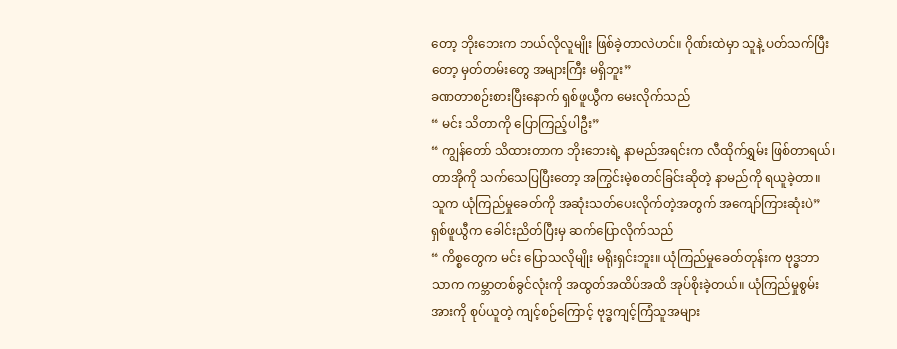တော့ ဘိုးဘေးက ဘယ်လိုလူမျိုး ဖြစ်ခဲ့တာလဲဟင်။ ဂိုဏ်းထဲမှာ သူနဲ့ ပတ်သက်ပြီးတော့ မှတ်တမ်းတွေ အများကြီး မရှိဘူး”
ခဏတာစဉ်းစားပြီးနောက် ရှစ်ဖူယွီက မေးလိုက်သည်
“ မင်း သိတာကို ပြောကြည့်ပါဦး”
“ ကျွန်တော် သိထားတာက ဘိုးဘေးရဲ့ နာမည်အရင်းက လီထိုက်ရွှမ်း ဖြစ်တာရယ်၊ တာအိုကို သက်သေပြပြီးတော့ အကြွင်းမဲ့စတင်ခြင်းဆိုတဲ့ နာမည်ကို ရယူခဲ့တာ။ သူက ယုံကြည်မှုခေတ်ကို အဆုံးသတ်ပေးလိုက်တဲ့အတွက် အကျော်ကြားဆုံးပဲ”
ရှစ်ဖူယွီက ခေါင်းညိတ်ပြီးမှ ဆက်ပြောလိုက်သည်
“ ကိစ္စတွေက မင်း ပြောသလိုမျိုး မရိုးရှင်းဘူး။ ယုံကြည်မှုခေတ်တုန်းက ဗုဒ္ဓဘာသာက ကမ္ဘာတစ်ခွင်လုံးကို အထွတ်အထိပ်အထိ အုပ်စိုးခဲ့တယ်။ ယုံကြည်မှုစွမ်းအားကို စုပ်ယူတဲ့ ကျင့်စဉ်ကြောင့် ဗုဒ္ဓကျင့်ကြံသူအများ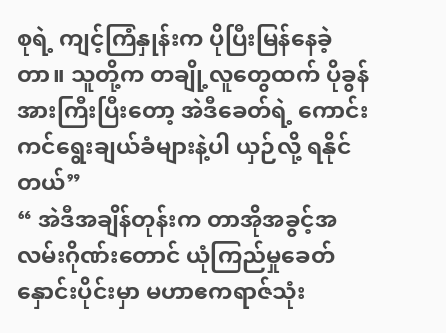စုရဲ့ ကျင့်ကြံနှုန်းက ပိုပြီးမြန်နေခဲ့တာ။ သူတို့က တချို့လူတွေထက် ပိုခွန်အားကြီးပြီးတော့ အဲဒီခေတ်ရဲ့ ကောင်းကင်ရွေးချယ်ခံများနဲ့ပါ ယှဉ်လို့ ရနိုင်တယ်”
“ အဲဒီအချိန်တုန်းက တာအိုအခွင့်အလမ်းဂိုဏ်းတောင် ယုံကြည်မှုခေတ်နှောင်းပိုင်းမှာ မဟာဧကရာဇ်သုံး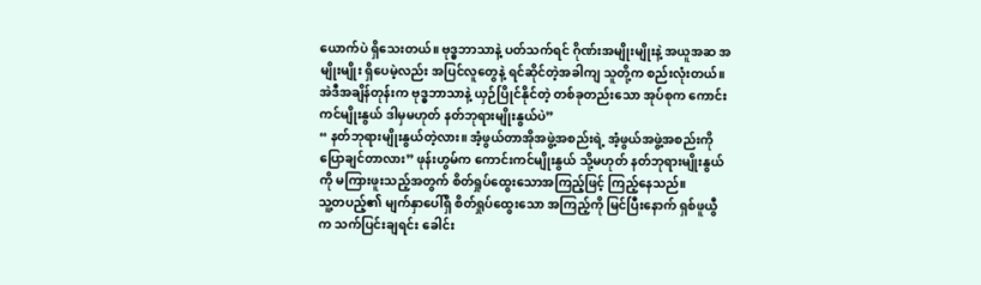ယောက်ပဲ ရှိသေးတယ်။ ဗုဒ္ဓဘာသာနဲ့ ပတ်သက်ရင် ဂိုဏ်းအမျိုးမျိုးနဲ့ အယူအဆ အမျိုးမျိုး ရှိပေမဲ့လည်း အပြင်လူတွေနဲ့ ရင်ဆိုင်တဲ့အခါကျ သူတို့က စည်းလုံးတယ်။ အဲဒီအချိန်တုန်းက ဗုဒ္ဓဘာသာနဲ့ ယှဉ်ပြိုင်နိုင်တဲ့ တစ်ခုတည်းသော အုပ်စုက ကောင်းကင်မျိုးနွယ် ဒါမှမဟုတ် နတ်ဘုရားမျိုးနွယ်ပဲ”
“ နတ်ဘုရားမျိုးနွယ်တဲ့လား။ အံ့ဖွယ်တာအိုအဖွဲ့အစည်းရဲ့ အံ့ဖွယ်အဖွဲ့အစည်းကို ပြောချင်တာလား” ဖုန်းဟွမ်က ကောင်းကင်မျိုးနွယ် သို့မဟုတ် နတ်ဘုရားမျိုးနွယ်ကို မကြားဖူးသည့်အတွက် စိတ်ရှုပ်ထွေးသောအကြည့်ဖြင့် ကြည့်နေသည်။
သူ့တပည့်၏ မျက်နှာပေါ်ရှိ စိတ်ရှုပ်ထွေးသော အကြည့်ကို မြင်ပြီးနောက် ရှစ်ဖူယွီက သက်ပြင်းချရင်း ခေါင်း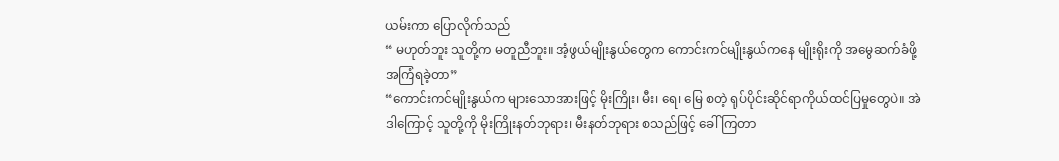ယမ်းကာ ပြောလိုက်သည်
“ မဟုတ်ဘူး သူတို့က မတူညီဘူး။ အံ့ဖွယ်မျိုးနွယ်တွေက ကောင်းကင်မျိုးနွယ်ကနေ မျိုးရိုးကို အမွေဆက်ခံဖို့ အကြံရခဲ့တာ”
“ကောင်းကင်မျိုးနွယ်က များသောအားဖြင့် မိုးကြိုး၊ မီး၊ ရေ၊ မြေ စတဲ့ ရုပ်ပိုင်းဆိုင်ရာကိုယ်ထင်ပြမှုတွေပဲ။ အဲဒါကြောင့် သူတို့ကို မိုးကြိုးနတ်ဘုရား၊ မီးနတ်ဘုရား စသည်ဖြင့် ခေါ်ကြတာ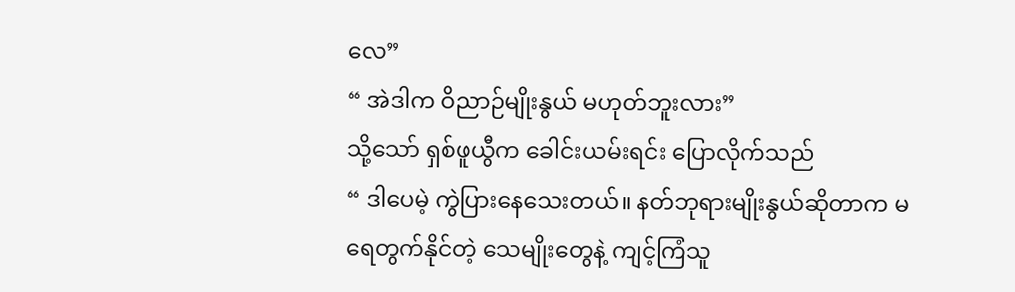လေ”
“ အဲဒါက ဝိညာဉ်မျိုးနွယ် မဟုတ်ဘူးလား”
သို့သော် ရှစ်ဖူယွီက ခေါင်းယမ်းရင်း ပြောလိုက်သည်
“ ဒါပေမဲ့ ကွဲပြားနေသေးတယ်။ နတ်ဘုရားမျိုးနွယ်ဆိုတာက မရေတွက်နိုင်တဲ့ သေမျိုးတွေနဲ့ ကျင့်ကြံသူ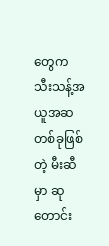တွေက သီးသန့်အယူအဆတစ်ခုဖြစ်တဲ့ မီးဆီမှာ ဆုတောင်း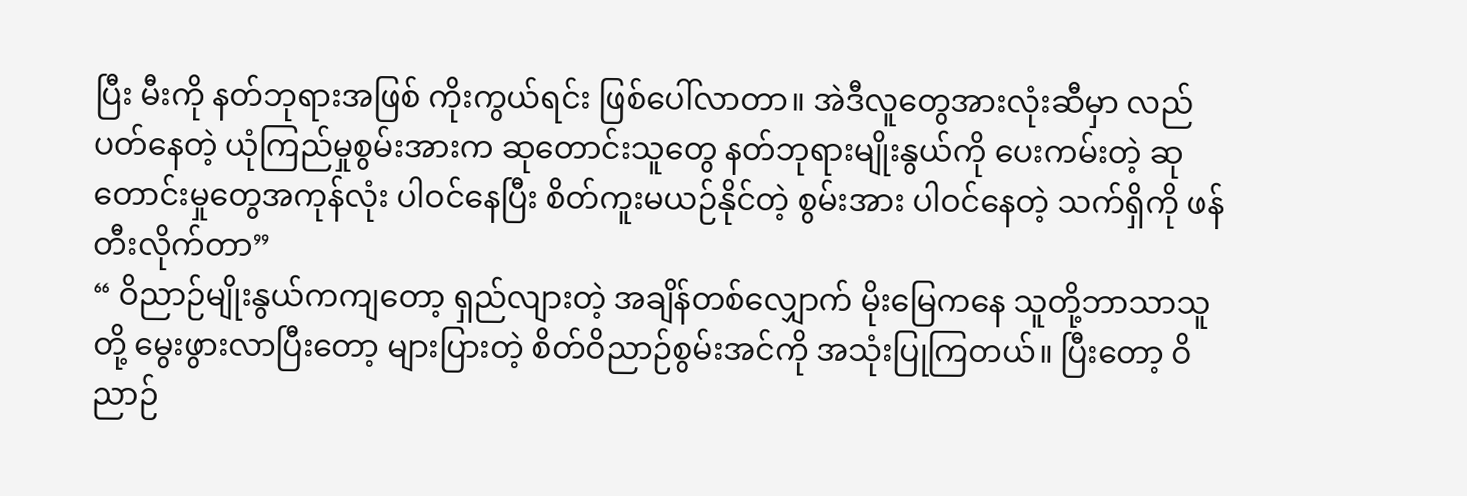ပြီး မီးကို နတ်ဘုရားအဖြစ် ကိုးကွယ်ရင်း ဖြစ်ပေါ်လာတာ။ အဲဒီလူတွေအားလုံးဆီမှာ လည်ပတ်နေတဲ့ ယုံကြည်မှုစွမ်းအားက ဆုတောင်းသူတွေ နတ်ဘုရားမျိုးနွယ်ကို ပေးကမ်းတဲ့ ဆုတောင်းမှုတွေအကုန်လုံး ပါဝင်နေပြီး စိတ်ကူးမယဉ်နိုင်တဲ့ စွမ်းအား ပါဝင်နေတဲ့ သက်ရှိကို ဖန်တီးလိုက်တာ”
“ ဝိညာဉ်မျိုးနွယ်ကကျတော့ ရှည်လျားတဲ့ အချိန်တစ်လျှောက် မိုးမြေကနေ သူတို့ဘာသာသူတို့ မွေးဖွားလာပြီးတော့ များပြားတဲ့ စိတ်ဝိညာဉ်စွမ်းအင်ကို အသုံးပြုကြတယ်။ ပြီးတော့ ဝိညာဉ်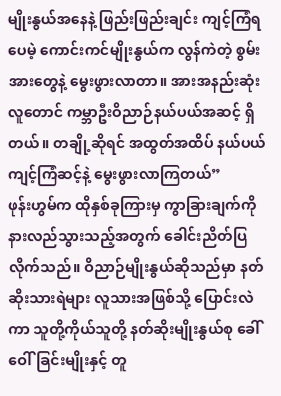မျိုးနွယ်အနေနဲ့ ဖြည်းဖြည်းချင်း ကျင့်ကြံရပေမဲ့ ကောင်းကင်မျိုးနွယ်က လွန်ကဲတဲ့ စွမ်းအားတွေနဲ့ မွေးဖွားလာတာ။ အားအနည်းဆုံးလူတောင် ကမ္ဘာဦးဝိညာဉ်နယ်ပယ်အဆင့် ရှိတယ်။ တချို့ဆိုရင် အထွတ်အထိပ် နယ်ပယ် ကျင့်ကြံဆင့်နဲ့ မွေးဖွားလာကြတယ်”
ဖုန်းဟွမ်က ထိုနှစ်ခုကြားမှ ကွာခြားချက်ကို နားလည်သွားသည့်အတွက် ခေါင်းညိတ်ပြလိုက်သည်။ ဝိညာဉ်မျိုးနွယ်ဆိုသည်မှာ နတ်ဆိုးသားရဲများ လူသားအဖြစ်သို့ ပြောင်းလဲကာ သူတို့ကိုယ်သူတို့ နတ်ဆိုးမျိုးနွယ်စု ခေါ်ဝေါ်ခြင်းမျိုးနှင့် တူ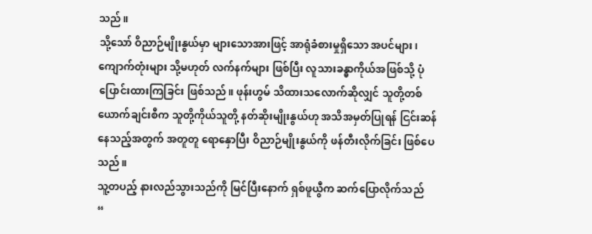သည်။
သို့သော် ဝိညာဉ်မျိုးနွယ်မှာ များသောအားဖြင့် အာရုံခံစားမှုရှိသော အပင်များ၊ ကျောက်တုံးများ သို့မဟုတ် လက်နက်များ ဖြစ်ပြီး လူသားခန္ဓာကိုယ်အဖြစ်သို့ ပုံပြောင်းထားကြခြင်း ဖြစ်သည်။ ဖုန်းဟွမ် သိထားသလောက်ဆိုလျှင် သူတို့တစ်ယောက်ချင်းစီက သူတို့ကိုယ်သူတို့ နတ်ဆိုးမျိုးနွယ်ဟု အသိအမှတ်ပြုရန် ငြင်းဆန်နေသည့်အတွက် အတူတူ ရောနှောပြီး ဝိညာဉ်မျိုးနွယ်ကို ဖန်တီးလိုက်ခြင်း ဖြစ်ပေသည်။
သူ့တပည့် နားလည်သွားသည်ကို မြင်ပြီးနောက် ရှစ်ဖူယွီက ဆက်ပြောလိုက်သည်
“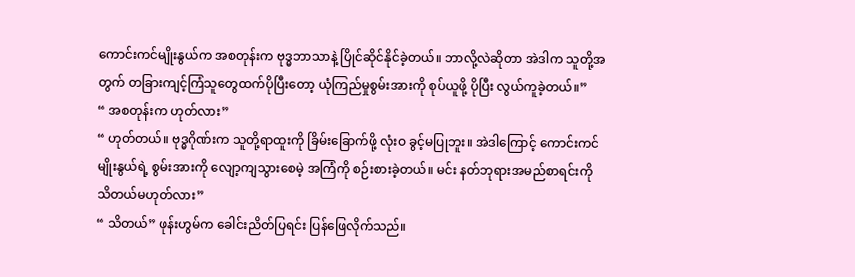ကောင်းကင်မျိုးနွယ်က အစတုန်းက ဗုဒ္ဓဘာသာနဲ့ ပြိုင်ဆိုင်နိုင်ခဲ့တယ်။ ဘာလို့လဲဆိုတာ အဲဒါက သူတို့အတွက် တခြားကျင့်ကြံသူတွေထက်ပိုပြီးတော့ ယုံကြည်မှုစွမ်းအားကို စုပ်ယူဖို့ ပိုပြီး လွယ်ကူခဲ့တယ်။”
“ အစတုန်းက ဟုတ်လား”
“ ဟုတ်တယ်။ ဗုဒ္ဓဂိုဏ်းက သူတို့ရာထူးကို ခြိမ်းခြောက်ဖို့ လုံးဝ ခွင့်မပြုဘူး။ အဲဒါကြောင့် ကောင်းကင်မျိုးနွယ်ရဲ့ စွမ်းအားကို လျော့ကျသွားစေမဲ့ အကြံကို စဉ်းစားခဲ့တယ်။ မင်း နတ်ဘုရားအမည်စာရင်းကို သိတယ်မဟုတ်လား”
“ သိတယ်” ဖုန်းဟွမ်က ခေါင်းညိတ်ပြရင်း ပြန်ဖြေလိုက်သည်။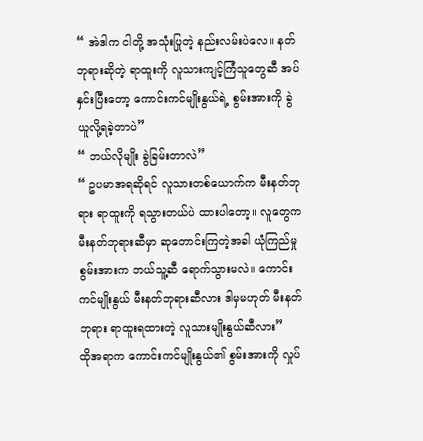“ အဲဒါက ငါတို့ အသုံးပြုတဲ့ နည်းလမ်းပဲလေ။ နတ်ဘုရားဆိုတဲ့ ရာထူးကို လူသားကျင့်ကြံသူတွေဆီ အပ်နှင်းပြီးတော့ ကောင်းကင်မျိုးနွယ်ရဲ့ စွမ်းအားကို ခွဲယူလို့ရခဲ့တာပဲ”
“ ဘယ်လိုမျိုး ခွဲခြမ်းတာလဲ”
“ ဥပမာအရဆိုရင် လူသားတစ်ယောက်က မီးနတ်ဘုရား ရာထူးကို ရသွားတယ်ပဲ ထားပါတော့။ လူတွေက မီးနတ်ဘုရားဆီမှာ ဆုတောင်းကြတဲ့အခါ ယုံကြည်မှုစွမ်းအားက ဘယ်သူ့ဆီ ရောက်သွားမလဲ။ ကောင်းကင်မျိုးနွယ် မီးနတ်ဘုရားဆီလား ဒါမှမဟုတ် မီးနတ်ဘုရား ရာထူးရထားတဲ့ လူသားမျိုးနွယ်ဆီလား”
ထိုအရာက ကောင်းကင်မျိုးနွယ်၏ စွမ်းအားကို လှုပ်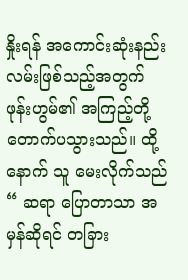နှိုးရန် အကောင်းဆုံးနည်းလမ်းဖြစ်သည့်အတွက် ဖုန်းဟွမ်၏ အကြည့်တို့ တောက်ပသွားသည်။ ထို့နောက် သူ မေးလိုက်သည်
“ ဆရာ ပြောတာသာ အမှန်ဆိုရင် တခြား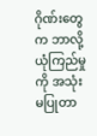ဂိုဏ်းတွေက ဘာလို့ ယုံကြည်မှုကို အသုံးမပြုတာ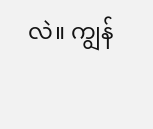လဲ။ ကျွန်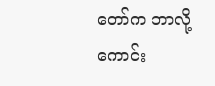တော်က ဘာလို့ ကောင်း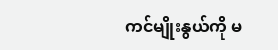ကင်မျိုးနွယ်ကို မ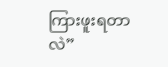ကြားဖူးရတာလဲ”